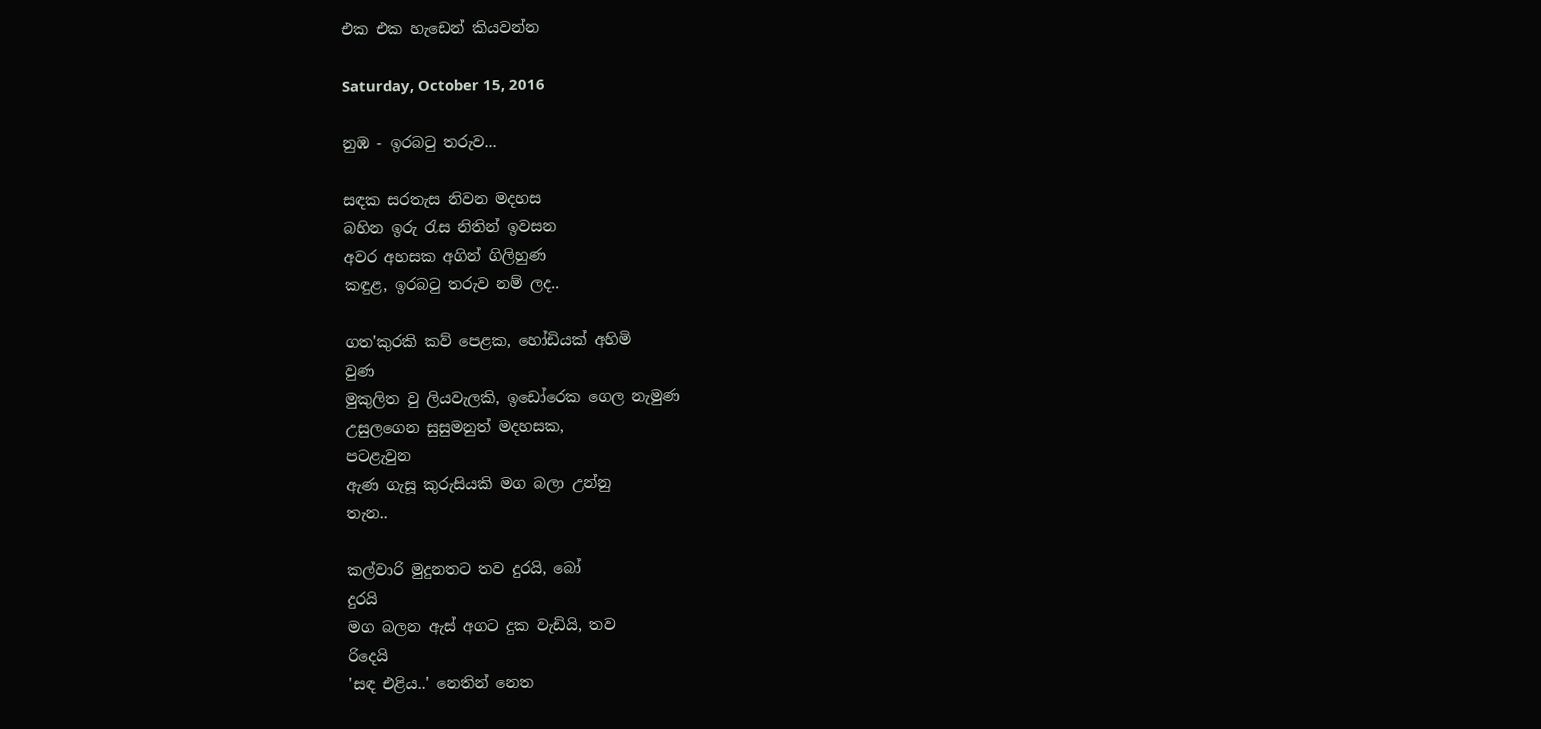එක එක හැඩෙන් කියවන්න

Saturday, October 15, 2016

නුඹ - ඉරබටු තරුව...

සඳක සරතැස නිවන මදහස
බහින ඉරු රැස නිතින් ඉවසන
අවර අහසක අගින් ගිලිහුණ
කඳුළ, ඉරබටු තරුව නම් ලද..

ගත'කුරකි කව් පෙළක, හෝඩියක් අහිමි
වුණ
මුකුලිත වු ලියවැලකි, ඉඩෝරෙක ගෙල නැමුණ
උසුලගෙන සුසුමනුත් මදහසක,
පටළැවුන
ඇණ ගැසූ කුරුසියකි මග බලා උන්නු
තැන..

කල්වාරි මුදුනතට තව දුරයි, බෝ
දුරයි
මග බලන ඇස් අගට දුක වැඩියි, තව
රිදෙයි
'සඳ එළිය..' නෙතින් නෙත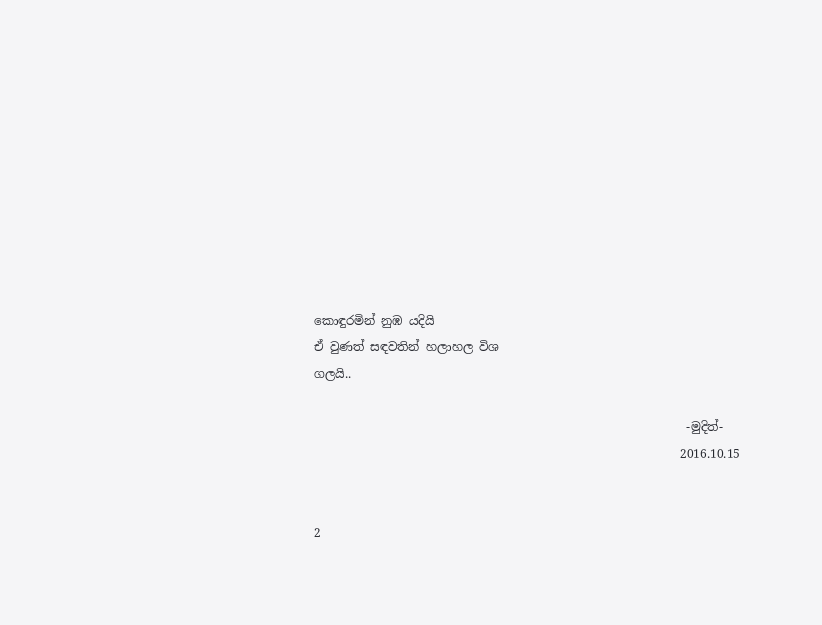කොඳුරමින් නුඹ යදියි
ඒ වුණත් සඳවතින් හලාහල විශ
ගලයි..

                                                              -මුදිත්-
                                                             2016.10.15


2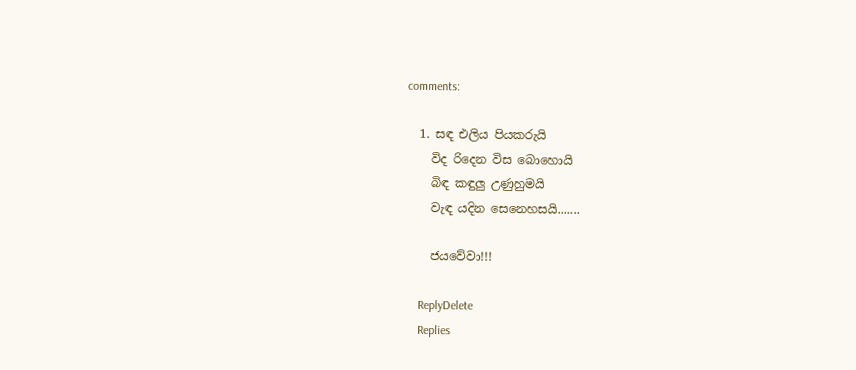comments:

  1. සඳ එලිය පියකරුයි
    විද රිදෙන විස බොහොයි
    බිඳ කඳුලු උණුහුමයි
    වැඳ යදින සෙනෙහසයි.......

    ජයවේවා!!!

    ReplyDelete
    Replies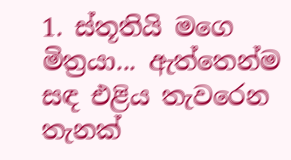1. ස්තූතියි මගෙ මිත්‍රයා... ඇත්තෙන්ම සඳ එළිය තැවරෙන තැනක්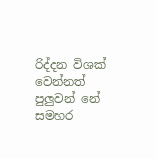රිද්දන විශක් වෙන්නත් පුලුවන් නේ සමහර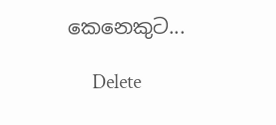කෙනෙකුට...

      Delete